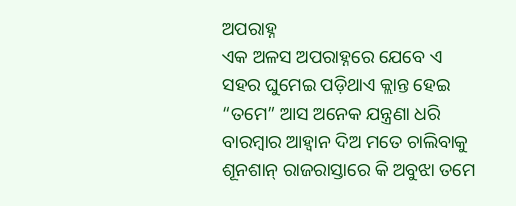ଅପରାହ୍ନ
ଏକ ଅଳସ ଅପରାହ୍ନରେ ଯେବେ ଏ ସହର ଘୁମେଇ ପଡ଼ିଥାଏ କ୍ଲାନ୍ତ ହେଇ “ତମେ” ଆସ ଅନେକ ଯନ୍ତ୍ରଣା ଧରି ବାରମ୍ବାର ଆହ୍ୱାନ ଦିଅ ମତେ ଚାଲିବାକୁ ଶୂନଶାନ୍ ରାଜରାସ୍ତାରେ କି ଅବୁଝା ତମେ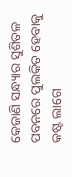କେଜାଣି ସନ୍ଧ୍ୟାର ସୁଶିତଳ ପବନରେ ପୁଲକିତ ହେବାକୁ କଷ୍ଟ ଲାଗେ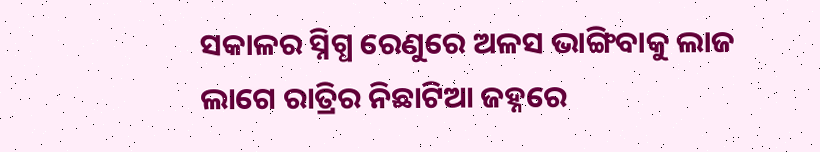ସକାଳର ସ୍ନିଗ୍ଧ ରେଣୁରେ ଅଳସ ଭାଙ୍ଗିବାକୁ ଲାଜ ଲାଗେ ରାତ୍ରିର ନିଛାଟିଆ ଜହ୍ନରେ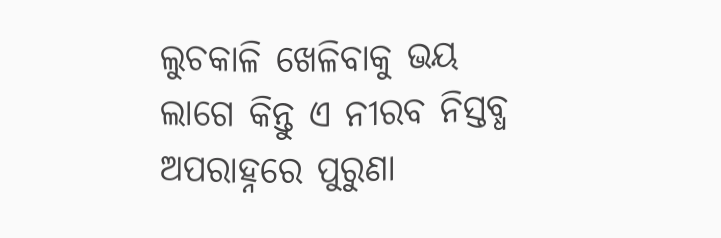ଲୁଚକାଳି ଖେଳିବାକୁ ଭୟ ଲାଗେ କିନ୍ତୁ ଏ ନୀରବ ନିସ୍ତବ୍ଧ ଅପରାହ୍ନରେ ପୁରୁଣା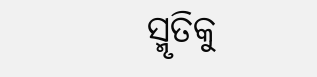ସ୍ମୃତିକୁ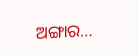ଅଙ୍ଗାର…